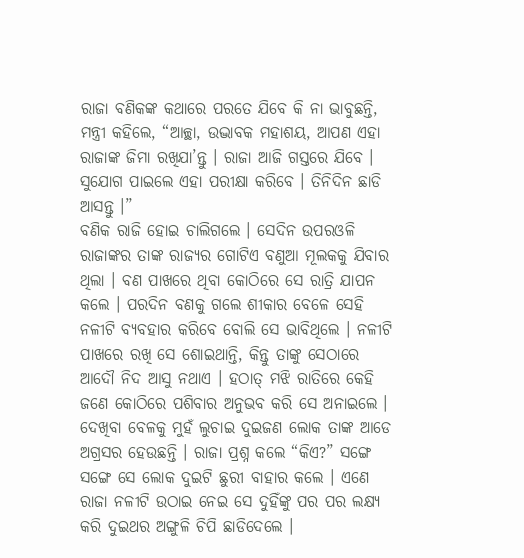ରାଜା ବଣିକଙ୍କ କଥାରେ ପରତେ ଯିବେ କି ନା ଭାବୁଛନ୍ତି, ମନ୍ତ୍ରୀ କହିଲେ, “ଆଚ୍ଛା, ଉଦ୍ଭାବକ ମହାଶୟ, ଆପଣ ଏହା ରାଜାଙ୍କ ଜିମା ରଖିଯା’ନ୍ତୁ । ରାଜା ଆଜି ଗସ୍ତରେ ଯିବେ । ସୁଯୋଗ ପାଇଲେ ଏହା ପରୀକ୍ଷା କରିବେ । ତିନିଦିନ ଛାଡି ଆସନ୍ତୁ ।”
ବଣିକ ରାଜି ହୋଇ ଚାଲିଗଲେ । ସେଦିନ ଉପରଓଳି ରାଜାଙ୍କର ତାଙ୍କ ରାଜ୍ୟର ଗୋଟିଏ ବଣୁଆ ମୂଲକକୁ ଯିବାର ଥିଲା । ବଣ ପାଖରେ ଥିବା କୋଠିରେ ସେ ରାତ୍ରି ଯାପନ କଲେ । ପରଦିନ ବଣକୁ ଗଲେ ଶୀକାର ବେଳେ ସେହି ନଳୀଟି ବ୍ୟବହାର କରିବେ ବୋଲି ସେ ଭାବିଥିଲେ । ନଳୀଟି ପାଖରେ ରଖି ସେ ଶୋଇଥାନ୍ତି, କିନ୍ତୁ ତାଙ୍କୁ ସେଠାରେ ଆଦୌ ନିଦ ଆସୁ ନଥାଏ । ହଠାତ୍ ମଝି ରାତିରେ କେହି ଜଣେ କୋଠିରେ ପଶିବାର ଅନୁଭବ କରି ସେ ଅନାଇଲେ । ଦେଖିବା ବେଳକୁ ମୁହଁ ଲୁଚାଇ ଦୁଇଜଣ ଲୋକ ତାଙ୍କ ଆଡେ ଅଗ୍ରସର ହେଉଛନ୍ତି । ରାଜା ପ୍ରଶ୍ନ କଲେ “କିଏ?” ସଙ୍ଗେ ସଙ୍ଗେ ସେ ଲୋକ ଦୁଇଟି ଛୁରୀ ବାହାର କଲେ । ଏଣେ ରାଜା ନଳୀଟି ଉଠାଇ ନେଇ ସେ ଦୁହିଁଙ୍କୁ ପର ପର ଲକ୍ଷ୍ୟ କରି ଦୁଇଥର ଅଙ୍ଗୁଳି ଚିପି ଛାଡିଦେଲେ ।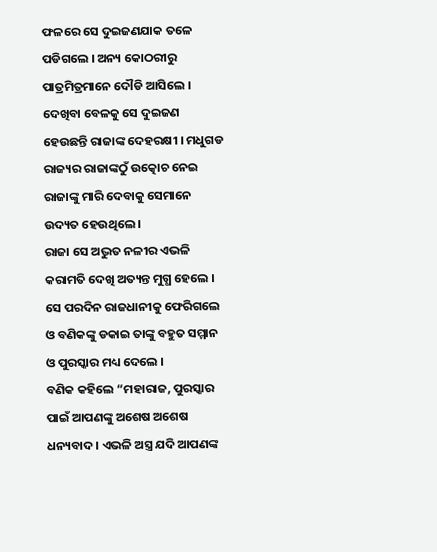ଫଳରେ ସେ ଦୁଇଜଣଯାକ ତଳେ ପଡିଗଲେ । ଅନ୍ୟ କୋଠରୀରୁ ପାତ୍ରମିତ୍ରମାନେ ଦୌଡି ଆସିଲେ । ଦେଖିବା ବେଳକୁ ସେ ଦୁଇଜଣ ହେଉଛନ୍ତି ରାଜାଙ୍କ ଦେହରକ୍ଷୀ । ମଧୁଗଡ ରାଜ୍ୟର ରାଜାଙ୍କଠୁଁ ଉତ୍କୋଚ ନେଇ ରାଜାଙ୍କୁ ମାରି ଦେବାକୁ ସେମାନେ ଉଦ୍ୟତ ହେଉଥିଲେ ।
ରାଜା ସେ ଅଦ୍ଭୁତ ନଳୀର ଏଭଳି କରାମତି ଦେଖି ଅତ୍ୟନ୍ତ ମୁଗ୍ଧ ହେଲେ । ସେ ପରଦିନ ରାଜଧାନୀକୁ ଫେରିଗଲେ ଓ ବଣିକଙ୍କୁ ଡକାଇ ତାଙ୍କୁ ବହୁତ ସମ୍ମାନ ଓ ପୁରସ୍କାର ମଧ୍ୟ ଦେଲେ ।
ବଣିକ କହିଲେ “ମହାରାଜ, ପୁରସ୍କାର ପାଇଁ ଆପଣଙ୍କୁ ଅଶେଷ ଅଶେଷ ଧନ୍ୟବାଦ । ଏଭଳି ଅସ୍ତ୍ର ଯଦି ଆପଣଙ୍କ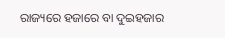ରାଜ୍ୟରେ ହଜାରେ ବା ଦୁଇହଜାର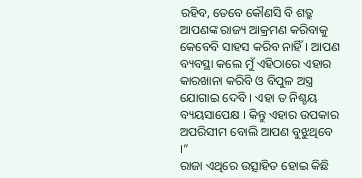ରହିବ, ତେବେ କୌଣସି ବି ଶତ୍ରୁ ଆପଣଙ୍କ ରାଜ୍ୟ ଆକ୍ରମଣ କରିବାକୁ କେବେବି ସାହସ କରିବ ନାହିଁ । ଆପଣ ବ୍ୟବସ୍ଥା କଲେ ମୁଁ ଏହିଠାରେ ଏହାର କାରଖାନା କରିବି ଓ ବିପୁଳ ଅସ୍ତ୍ର ଯୋଗାଇ ଦେବି । ଏହା ତ ନିଶ୍ଚୟ ବ୍ୟୟସାପେକ୍ଷ । କିନ୍ତୁ ଏହାର ଉପକାର ଅପରିସୀମ ବୋଲି ଆପଣ ବୁଝୁଥିବେ ।”
ରାଜା ଏଥିରେ ଉତ୍ସାହିତ ହୋଇ କିଛି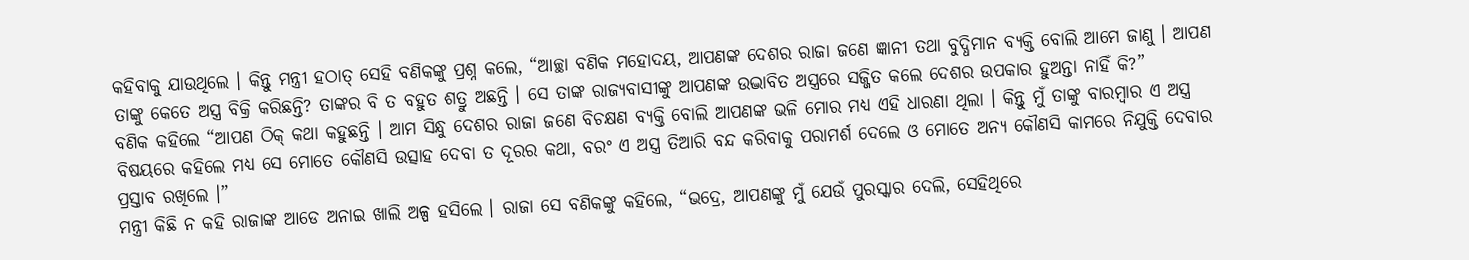କହିବାକୁ ଯାଉଥିଲେ । କିନ୍ତୁ ମନ୍ତ୍ରୀ ହଠାତ୍ ସେହି ବଣିକଙ୍କୁ ପ୍ରଶ୍ନ କଲେ, “ଆଚ୍ଛା ବଣିକ ମହୋଦୟ, ଆପଣଙ୍କ ଦେଶର ରାଜା ଜଣେ ଜ୍ଞାନୀ ତଥା ବୁଦ୍ଧିମାନ ବ୍ୟକ୍ତି ବୋଲି ଆମେ ଜାଣୁ । ଆପଣ ତାଙ୍କୁ କେତେ ଅସ୍ତ୍ର ବିକ୍ରି କରିଛନ୍ତି? ତାଙ୍କର ବି ତ ବହୁତ ଶତ୍ରୁ ଅଛନ୍ତି । ସେ ତାଙ୍କ ରାଜ୍ୟବାସୀଙ୍କୁ ଆପଣଙ୍କ ଉଦ୍ଭାବିତ ଅସ୍ତ୍ରରେ ସଜ୍ଜିତ କଲେ ଦେଶର ଉପକାର ହୁଅନ୍ତା ନାହିଁ କି?”
ବଣିକ କହିଲେ “ଆପଣ ଠିକ୍ କଥା କହୁଛନ୍ତି । ଆମ ସିନ୍ଧୁ ଦେଶର ରାଜା ଜଣେ ବିଚକ୍ଷଣ ବ୍ୟକ୍ତି ବୋଲି ଆପଣଙ୍କ ଭଳି ମୋର ମଧ୍ୟ ଏହି ଧାରଣା ଥିଲା । କିନ୍ତୁ ମୁଁ ତାଙ୍କୁ ବାରମ୍ବାର ଏ ଅସ୍ତ୍ର ବିଷୟରେ କହିଲେ ମଧ୍ୟ ସେ ମୋତେ କୌଣସି ଉତ୍ସାହ ଦେବା ତ ଦୂରର କଥା, ବରଂ ଏ ଅସ୍ତ୍ର ତିଆରି ବନ୍ଦ କରିବାକୁ ପରାମର୍ଶ ଦେଲେ ଓ ମୋତେ ଅନ୍ୟ କୌଣସି କାମରେ ନିଯୁକ୍ତି ଦେବାର ପ୍ରସ୍ତାବ ରଖିଲେ ।”
ମନ୍ତ୍ରୀ କିଛି ନ କହି ରାଜାଙ୍କ ଆଡେ ଅନାଇ ଖାଲି ଅଳ୍ପ ହସିଲେ । ରାଜା ସେ ବଣିକଙ୍କୁ କହିଲେ, “ଭଦ୍ରେ, ଆପଣଙ୍କୁ ମୁଁ ଯେଉଁ ପୁରସ୍କାର ଦେଲି, ସେହିଥିରେ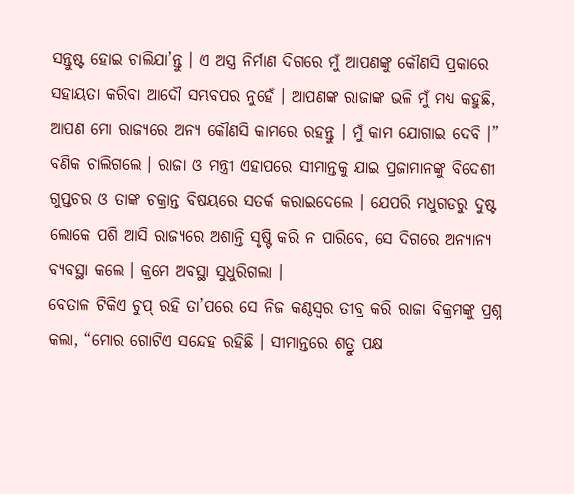ସନ୍ତୁଷ୍ଟ ହୋଇ ଚାଲିଯା’ନ୍ତୁ । ଏ ଅସ୍ତ୍ର ନିର୍ମାଣ ଦିଗରେ ମୁଁ ଆପଣଙ୍କୁ କୌଣସି ପ୍ରକାରେ ସହାୟତା କରିବା ଆଦୌ ସମ୍ଭବପର ନୁହେଁ । ଆପଣଙ୍କ ରାଜାଙ୍କ ଭଳି ମୁଁ ମଧ୍ୟ କହୁଛି, ଆପଣ ମୋ ରାଜ୍ୟରେ ଅନ୍ୟ କୌଣସି କାମରେ ରହନ୍ତୁ । ମୁଁ କାମ ଯୋଗାଇ ଦେବି ।”
ବଣିକ ଚାଲିଗଲେ । ରାଜା ଓ ମନ୍ତ୍ରୀ ଏହାପରେ ସୀମାନ୍ତକୁ ଯାଇ ପ୍ରଜାମାନଙ୍କୁ ବିଦେଶୀ ଗୁପ୍ତଚର ଓ ତାଙ୍କ ଚକ୍ରାନ୍ତ ବିଷୟରେ ସତର୍କ କରାଇଦେଲେ । ଯେପରି ମଧୁଗଡରୁ ଦୁଷ୍ଟ ଲୋକେ ପଶି ଆସି ରାଜ୍ୟରେ ଅଶାନ୍ତି ସୃଷ୍ଟି କରି ନ ପାରିବେ, ସେ ଦିଗରେ ଅନ୍ୟାନ୍ୟ ବ୍ୟବସ୍ଥା କଲେ । କ୍ରମେ ଅବସ୍ଥା ସୁଧୁରିଗଲା ।
ବେତାଳ ଟିକିଏ ଚୁପ୍ ରହି ତା’ପରେ ସେ ନିଜ କଣ୍ଠସ୍ୱର ତୀବ୍ର କରି ରାଜା ବିକ୍ରମଙ୍କୁ ପ୍ରଶ୍ନ କଲା, “ମୋର ଗୋଟିଏ ସନ୍ଦେହ ରହିଛି । ସୀମାନ୍ତରେ ଶତ୍ରୁ ପକ୍ଷ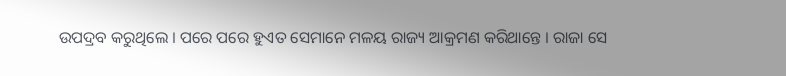ଉପଦ୍ରବ କରୁଥିଲେ । ପରେ ପରେ ହୁଏତ ସେମାନେ ମଳୟ ରାଜ୍ୟ ଆକ୍ରମଣ କରିଥାନ୍ତେ । ରାଜା ସେ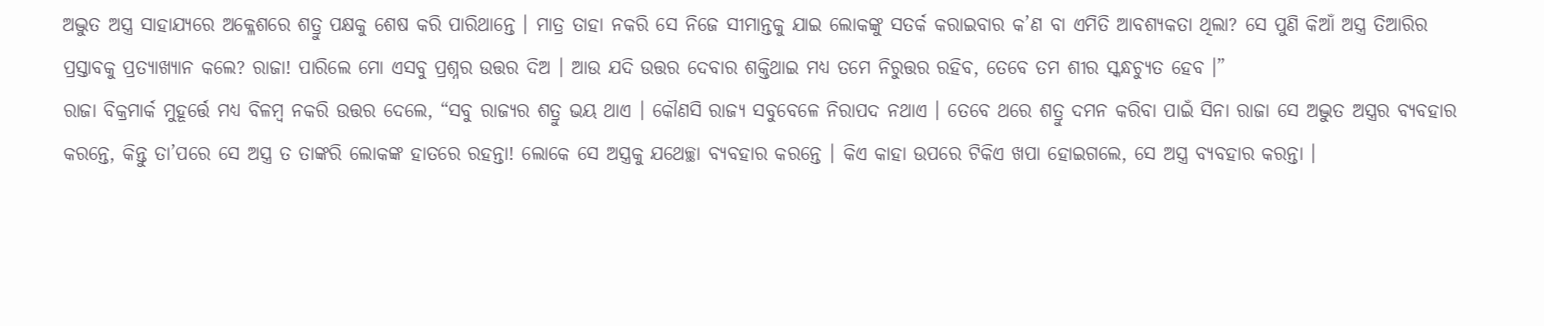ଅଦ୍ଭୁତ ଅସ୍ତ୍ର ସାହାଯ୍ୟରେ ଅକ୍ଳେଶରେ ଶତ୍ରୁ ପକ୍ଷକୁ ଶେଷ କରି ପାରିଥାନ୍ତେ । ମାତ୍ର ତାହା ନକରି ସେ ନିଜେ ସୀମାନ୍ତକୁ ଯାଇ ଲୋକଙ୍କୁ ସତର୍କ କରାଇବାର କ’ଣ ବା ଏମିତି ଆବଶ୍ୟକତା ଥିଲା? ସେ ପୁଣି କିଆଁ ଅସ୍ତ୍ର ତିଆରିର ପ୍ରସ୍ତାବକୁ ପ୍ରତ୍ୟାଖ୍ୟାନ କଲେ? ରାଜା! ପାରିଲେ ମୋ ଏସବୁ ପ୍ରଶ୍ନର ଉତ୍ତର ଦିଅ । ଆଉ ଯଦି ଉତ୍ତର ଦେବାର ଶକ୍ତିଥାଇ ମଧ୍ୟ ତମେ ନିରୁତ୍ତର ରହିବ, ତେବେ ତମ ଶୀର ସ୍କନ୍ଧଚ୍ୟୁତ ହେବ ।”
ରାଜା ବିକ୍ରମାର୍କ ମୁହୂର୍ତ୍ତେ ମଧ୍ୟ ବିଳମ୍ବ ନକରି ଉତ୍ତର ଦେଲେ, “ସବୁ ରାଜ୍ୟର ଶତ୍ରୁ ଭୟ ଥାଏ । କୌଣସି ରାଜ୍ୟ ସବୁବେଳେ ନିରାପଦ ନଥାଏ । ତେବେ ଥରେ ଶତ୍ରୁ ଦମନ କରିବା ପାଇଁ ସିନା ରାଜା ସେ ଅଦ୍ଭୁତ ଅସ୍ତ୍ରର ବ୍ୟବହାର କରନ୍ତେ, କିନ୍ତୁ ତା’ପରେ ସେ ଅସ୍ତ୍ର ତ ତାଙ୍କରି ଲୋକଙ୍କ ହାତରେ ରହନ୍ତା! ଲୋକେ ସେ ଅସ୍ତ୍ରକୁ ଯଥେଚ୍ଛା ବ୍ୟବହାର କରନ୍ତେ । କିଏ କାହା ଉପରେ ଟିକିଏ ଖପା ହୋଇଗଲେ, ସେ ଅସ୍ତ୍ର ବ୍ୟବହାର କରନ୍ତା ।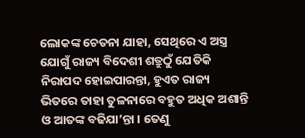ଲୋକଙ୍କ ଚେତନା ଯାହା, ସେଥିରେ ଏ ଅସ୍ତ୍ର ଯୋଗୁଁ ରାଜ୍ୟ ବିଦେଶୀ ଶତ୍ରୁଠୁଁ ଯେତିକି ନିରାପଦ ହୋଇପାରନ୍ତା, ହୁଏତ ରାଜ୍ୟ ଭିତରେ ତାହା ତୁଳନାରେ ବହୁତ ଅଧିକ ଅଶାନ୍ତି ଓ ଆତଙ୍କ ବଢିଯା’ନ୍ତା । ତେଣୁ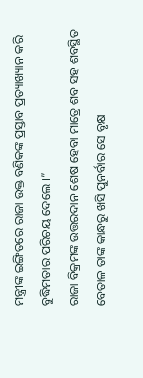ମନ୍ତ୍ରୀଙ୍କ ଇଙ୍ଗିତରେ ରାଜା ଉକ୍ତ ବଣିକଙ୍କ ପ୍ରସ୍ତାବ ପ୍ରତ୍ୟାଖ୍ୟାନ କରି ବୁଦ୍ଧିମତାର ପରିଚୟ ଦେଲେ ।”
ରାଜା ବିକ୍ରମଙ୍କ ଉତ୍ତରଦାନ ଶେଷ ହେବା ମାତ୍ରେ ଶବ ସହ ଶବସ୍ଥିତ ବେତାଳ ତାଙ୍କ କାନ୍ଧରୁ ଖସି ପୁନର୍ବାର ସେ ବୃକ୍ଷ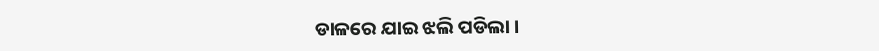ଡାଳରେ ଯାଇ ଝଲି ପଡିଲା ।